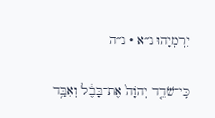יִרְמְיָהוּ נ״א · נ״ה

כִּֽי־שֹׁדֵ֤ד יְהֹוָה֙ אֶת־בָּבֶ֔ל וְאִבַּ֥ד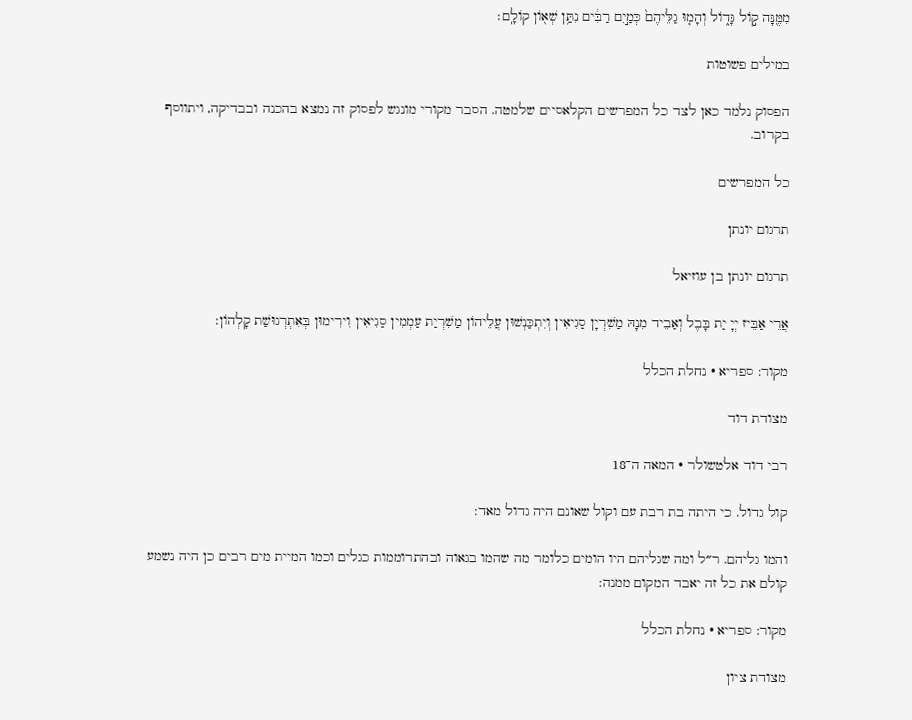מִמֶּ֖נָּה ק֣וֹל גָּד֑וֹל וְהָמ֤וּ גַלֵּיהֶם֙ כְּמַ֣יִם רַבִּ֔ים נִתַּ֥ן שְׁא֖וֹן קוֹלָֽם׃

במילים פשוטות

הפסוק נלמד כאן לצד כל המפרשים הקלאסיים שלמטה. הסבר מקורי מונגש לפסוק זה נמצא בהכנה ובבדיקה, ויתווסף בקרוב.

כל המפרשים

תרגום יונתן

תרגום יונתן בן עוזיאל

אֲרֵי אַבֵּיז יְיָ יַת בָּבֶל וְאַבֵיד מִנָהּ מַשִׁרְיָן סַגִיאִין וְיִתְכַּנְשׁוּן עֲלֵיהוֹן מַשִׁרְיַת עַמְמִין סַגִיאִין וִירִימוּן בְּאִתְרְגוּשַׁת קָלְהוֹן:

מקור: ספריא · נחלת הכלל

מצודת דוד

רבי דוד אלטשולר · המאה ה־18

קול גדול. כי היתה בת רבת עם וקול שאונם היה גדול מאד:

והמו גליהם. ר״ל ומה שגליהם היו הומים כלומר מה שהמו בגאוה ובהתרוממות כגלים וכמו המיית מים רבים כן היה נשמע קולם את כל זה יאבד המקום ממנה:

מקור: ספריא · נחלת הכלל

מצודת ציון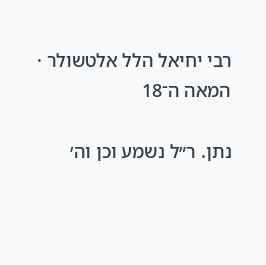רבי יחיאל הלל אלטשולר · המאה ה־18

נתן. ר״ל נשמע וכן וה׳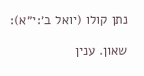נתן קולו (יואל ב׳:י״א):

שאון. ענין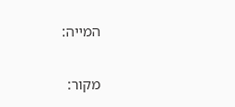המייה:

מקור: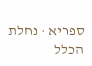ספריא · נחלת הכלל